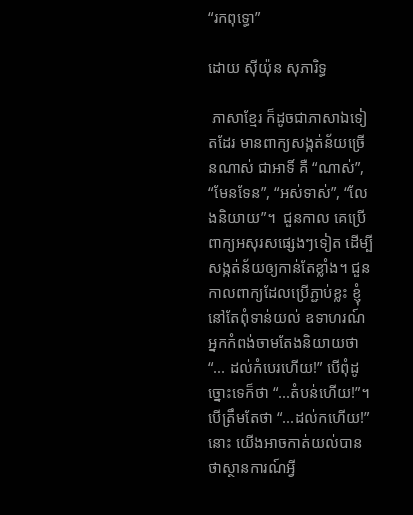“រកពុទ្ធោ”

ដោយ ស៊ីយ៉ុន សុភារិទ្ធ

 ភាសាខ្មែរ ក៏ដូចជាភាសាឯទៀតដែរ មានពាក្យសង្កត់ន័យច្រើនណាស់ ជាអាទិ៍ គឺ “ណាស់”, “មែនទែន”, “អស់ទាស់”, “លែងនិយាយ”។  ជួនកាល គេប្រើ ពាក្យអសុរសផ្សេងៗទៀត ដើម្បីសង្កត់ន័យឲ្យកាន់តែខ្លាំង។ ជួនកាលពាក្យដែលប្រើភ្ជាប់ខ្លះ ខ្ញុំនៅតែពុំទាន់យល់ ឧទាហរណ៍ អ្នកកំពង់ចាមតែងនិយាយថា “... ដល់កំបេរហើយ!” បើពុំដូច្នោះទេក៏ថា “...តំបន់ហើយ!”។ បើត្រឹមតែថា “...ដល់កហើយ!” នោះ យើងអាចកាត់យល់បានថាស្ថានការណ៍អ្វី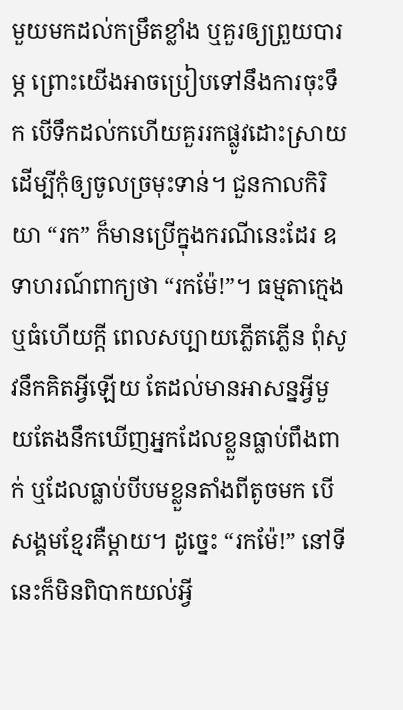មួយមកដល់កម្រឹតខ្លាំង ឬគួរឲ្យព្រួយបារម្ភ ព្រោះយើងអាចប្រៀបទៅនឹងការចុះទឹក បើទឹកដល់កហើយគួររកផ្លូវដោះស្រាយដើម្បីកុំឲ្យចូលច្រមុះទាន់។ ជួនកាលកិរិយា “រក” ក៏មានប្រើក្នុងករណីនេះដែរ ឧទាហរណ៍ពាក្យថា “រកម៉ែ!”។ ធម្មតាក្មេងឬធំហើយក្តី ពេលសប្បាយភ្លើតភ្លើន ពុំសូវនឹកគិតអ្វីឡើយ តែដល់មានអាសន្នអ្វីមួយតែងនឹកឃើញអ្នកដែលខ្លួនធ្លាប់ពឹងពាក់ ឬដែលធ្លាប់បីបមខ្លួនតាំងពីតូចមក បើសង្គមខ្មែរគឺម្តាយ។ ដូច្នេះ “រកម៉ែ!” នៅទីនេះក៏មិនពិបាកយល់អ្វី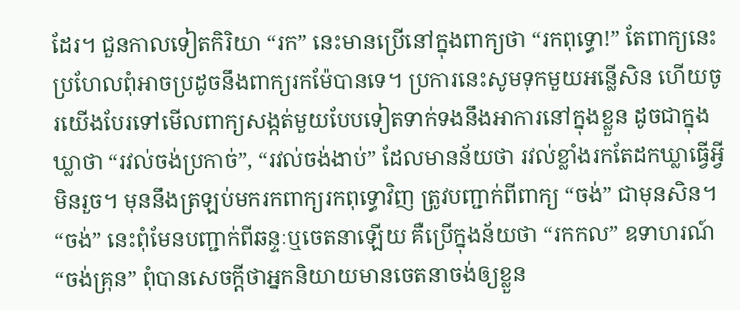ដែរ។ ជួនកាលទៀតកិរិយា “រក” នេះមានប្រើនៅក្នុងពាក្យថា “រកពុទ្ធោ!” តែពាក្យនេះប្រហែលពុំអាចប្រដូចនឹងពាក្យរកម៉ែបានទេ។ ប្រការនេះសូមទុកមួយអន្លើសិន ហើយចូរយើងបែរទៅមើលពាក្យសង្កត់មួយបែបទៀតទាក់ទងនឹងអាការនៅក្នុងខ្លួន ដូចជាក្នុងឃ្លាថា “រវល់ចង់ប្រកាច់”, “រវល់ចង់ងាប់” ដែលមានន័យថា រវល់ខ្លាំងរកតែដកឃ្លាធ្វើអ្វីមិនរួច។ មុននឹងត្រឡប់មករកពាក្យរកពុទ្ធោវិញ ត្រូវបញ្ជាក់ពីពាក្យ “ចង់” ជាមុនសិន។ “ចង់” នេះពុំមែនបញ្ជាក់ពីឆន្ទៈឬចេតនាឡើយ គឺប្រើក្នុងន័យថា “រកកល” ឧទាហរណ៍ “ចង់គ្រុន” ពុំបានសេចក្តីថាអ្នកនិយាយមានចេតនាចង់ឲ្យខ្លួន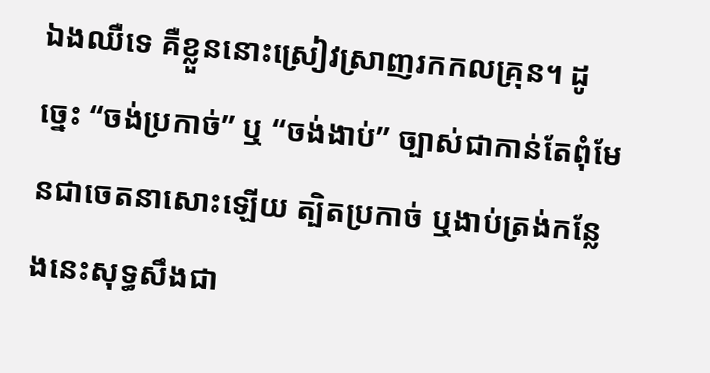ឯងឈឺទេ គឺខ្លួននោះស្រៀវស្រាញរកកលគ្រុន។ ដូច្នេះ “ចង់ប្រកាច់” ឬ “ចង់ងាប់” ច្បាស់ជាកាន់តែពុំមែនជាចេតនាសោះឡើយ ត្បិតប្រកាច់ ឬងាប់ត្រង់កន្លែងនេះសុទ្ធសឹងជា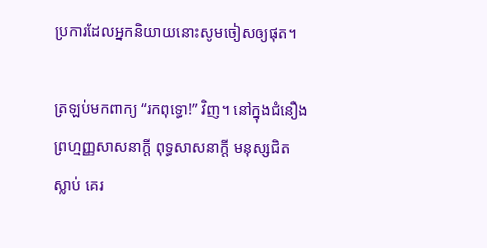ប្រការដែលអ្នកនិយាយនោះសូមចៀសឲ្យផុត។

ត្រឡប់មកពាក្យ “រកពុទ្ធោ!” វិញ។ នៅក្នុងជំនឿងព្រហ្មញ្ញសាសនាក្ដី ពុទ្ធសាសនាក្តី មនុស្សជិតស្លាប់ គេរ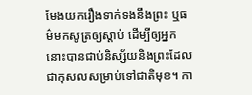មែងយករឿងទាក់ទងនឹងព្រះ ឬធម៌មកសូត្រឲ្យស្តាប់ ដើម្បីឲ្យអ្នកនោះបានជាប់និស្ស័យនិងព្រះដែលជាកុសលសម្រាប់ទៅជាតិមុខ។ កា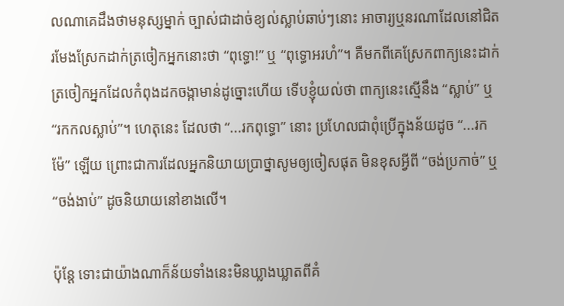លណាគេដឹងថាមនុស្សម្នាក់ ច្បាស់ជាដាច់ខ្យល់ស្លាប់ឆាប់ៗនោះ អាចារ្យឬនរណាដែលនៅជិត រមែងស្រែកដាក់ត្រចៀកអ្នកនោះថា “ពុទ្ធោ!” ឬ “ពុទ្ធោអរហំ”។ គឺមកពីគេស្រែកពាក្យនេះដាក់ត្រចៀកអ្នកដែលកំពុងដកចង្កាមាន់ដូច្នោះហើយ ទើបខ្ញុំយល់ថា ពាក្យនេះស្មើនឹង “ស្លាប់” ឬ “រកកលស្លាប់”។ ហេតុនេះ ដែលថា “...រកពុទ្ធោ” នោះ ប្រហែលជាពុំប្រើក្នុងន័យដូច “...រកម៉ែ” ឡើយ ព្រោះជាការដែលអ្នកនិយាយប្រាថ្នាសូមឲ្យចៀសផុត មិនខុសអ្វីពី “ចង់ប្រកាច់” ឬ “ចង់ងាប់” ដូចនិយាយនៅខាងលើ។

ប៉ុន្តែ ទោះជាយ៉ាងណាក៏ន័យទាំងនេះមិនឃ្លាងឃ្លាតពីគំ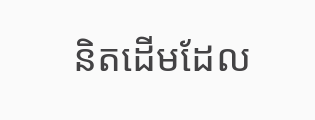និតដើមដែល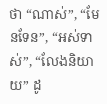ថា “ណាស់”, “មែនទែន”, “អស់ទាស់”, “លែងនិយាយ” ដូ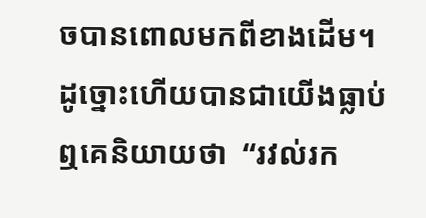ចបានពោលមកពីខាងដើម។ ដូច្នោះហើយបានជាយើងធ្លាប់ឮគេនិយាយថា  “រវល់រក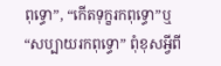ពុទ្ធោ”, “កើតទុក្ខរកពុទ្ធោ”ឬ “សប្បាយរកពុទ្ធោ” ពុំខុសអ្វីពី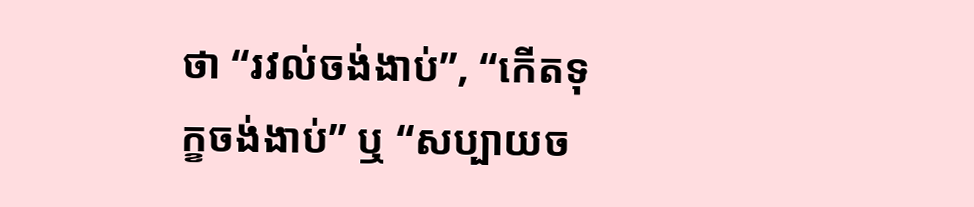ថា “រវល់ចង់ងាប់”, “កើតទុក្ខចង់ងាប់” ឬ “សប្បាយច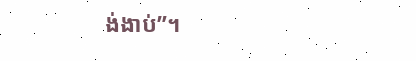ង់ងាប់”។